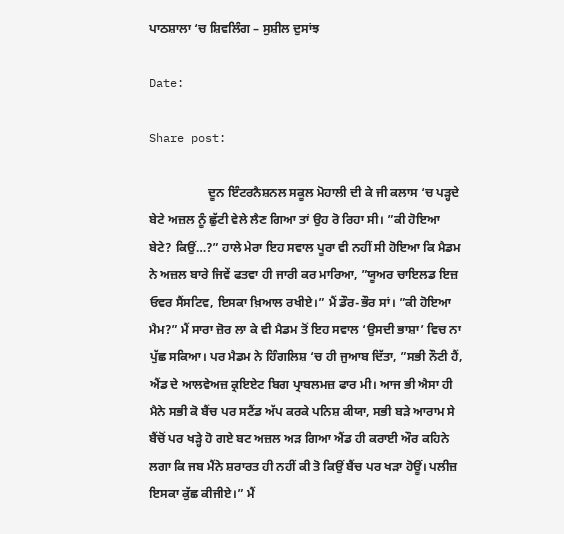ਪਾਠਸ਼ਾਲਾ ‘ਚ ਸ਼ਿਵਲਿੰਗ – ਸੁਸ਼ੀਲ ਦੁਸਾਂਝ

Date:

Share post:

                   ਦੂਨ ਇੰਟਰਨੈਸ਼ਨਲ ਸਕੂਲ ਮੋਹਾਲੀ ਦੀ ਕੇ ਜੀ ਕਲਾਸ ‘ਚ ਪੜ੍ਹਦੇ ਬੇਟੇ ਅਜ਼ਲ ਨੂੰ ਛੁੱਟੀ ਵੇਲੇ ਲੈਣ ਗਿਆ ਤਾਂ ਉਹ ਰੋ ਰਿਹਾ ਸੀ। ”ਕੀ ਹੋਇਆ ਬੇਟੇ? ਕਿਉਂ…?” ਹਾਲੇ ਮੇਰਾ ਇਹ ਸਵਾਲ ਪੂਰਾ ਵੀ ਨਹੀਂ ਸੀ ਹੋਇਆ ਕਿ ਮੈਡਮ ਨੇ ਅਜ਼ਲ ਬਾਰੇ ਜਿਵੇਂ ਫਤਵਾ ਹੀ ਜਾਰੀ ਕਰ ਮਾਰਿਆ, ”ਯੂਅਰ ਚਾਇਲਡ ਇਜ਼ ਓਵਰ ਸੈਂਸਟਿਵ, ਇਸਕਾ ਖ਼ਿਆਲ ਰਖੀਏ।” ਮੈਂ ਡੌਰ-ਭੌਰ ਸਾਂ। ”ਕੀ ਹੋਇਆ ਮੈਮ?” ਮੈਂ ਸਾਰਾ ਜ਼ੋਰ ਲਾ ਕੇ ਵੀ ਮੈਡਮ ਤੋਂ ਇਹ ਸਵਾਲ ‘ਉਸਦੀ ਭਾਸ਼ਾ’ ਵਿਚ ਨਾ ਪੁੱਛ ਸਕਿਆ। ਪਰ ਮੈਡਮ ਨੇ ਹਿੰਗਲਿਸ਼ ‘ਚ ਹੀ ਜੁਆਬ ਦਿੱਤਾ, ”ਸਭੀ ਨੌਟੀ ਹੈਂ, ਐਂਡ ਦੇ ਆਲਵੇਅਜ਼ ਕ੍ਰਇਏਟ ਬਿਗ ਪ੍ਰਾਬਲਮਜ਼ ਫਾਰ ਮੀ। ਆਜ ਭੀ ਐਸਾ ਹੀ ਮੈਨੇ ਸਭੀ ਕੋ ਬੈਂਚ ਪਰ ਸਟੈਂਡ ਅੱਪ ਕਰਕੇ ਪਨਿਸ਼ ਕੀਯਾ, ਸਭੀ ਬੜੇ ਆਰਾਮ ਸੇ ਬੈਂਚੋਂ ਪਰ ਖੜ੍ਹੇ ਹੋ ਗਏ ਬਟ ਅਜ਼ਲ ਅੜ ਗਿਆ ਐਂਡ ਹੀ ਕਰਾਈ ਔਰ ਕਹਿਨੇ ਲਗਾ ਕਿ ਜਬ ਮੈਂਨੇ ਸ਼ਰਾਰਤ ਹੀ ਨਹੀਂ ਕੀ ਤੋ ਕਿਉਂ ਬੈਂਚ ਪਰ ਖੜਾ ਹੋਊਂ। ਪਲੀਜ਼ ਇਸਕਾ ਕੁੱਛ ਕੀਜੀਏ।” ਮੈਂ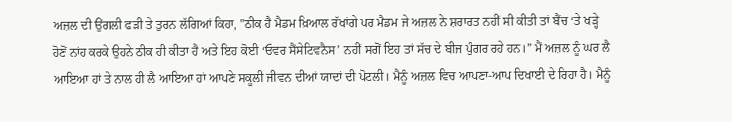ਅਜ਼ਲ ਦੀ ਉਂਗਲੀ ਫੜੀ ਤੇ ਤੁਰਨ ਲੱਗਿਆਂ ਕਿਹਾ, ”ਠੀਕ ਹੈ ਮੈਡਮ ਖ਼ਿਆਲ ਰੱਖਾਂਗੇ ਪਰ ਮੈਡਮ ਜੇ ਅਜ਼ਲ ਨੇ ਸ਼ਰਾਰਤ ਨਹੀਂ ਸੀ ਕੀਤੀ ਤਾਂ ਬੈਂਚ ‘ਤੇ ਖੜ੍ਹੇ ਹੋਣੋਂ ਨਾਂਹ ਕਰਕੇ ਉਹਨੇ ਠੀਕ ਹੀ ਕੀਤਾ ਹੈ ਅਤੇ ਇਹ ਕੋਈ ‘ਓਵਰ ਸੈਂਸੇਟਿਵਨੈਸ’ ਨਹੀਂ ਸਗੋਂ ਇਹ ਤਾਂ ਸੱਚ ਦੇ ਬੀਜ ਪੁੰਗਰ ਰਹੇ ਹਨ।” ਮੈਂ ਅਜ਼ਲ ਨੂੰ ਘਰ ਲੈ ਆਇਆ ਹਾਂ ਤੇ ਨਾਲ ਹੀ ਲੈ ਆਇਆ ਹਾਂ ਆਪਣੇ ਸਕੂਲੀ ਜੀਵਨ ਦੀਆਂ ਯਾਦਾਂ ਦੀ ਪੋਟਲੀ। ਮੈਨੂੰ ਅਜ਼ਲ ਵਿਚ ਆਪਣਾ-ਆਪ ਦਿਖਾਈ ਦੇ ਰਿਹਾ ਹੈ। ਮੈਨੂੰ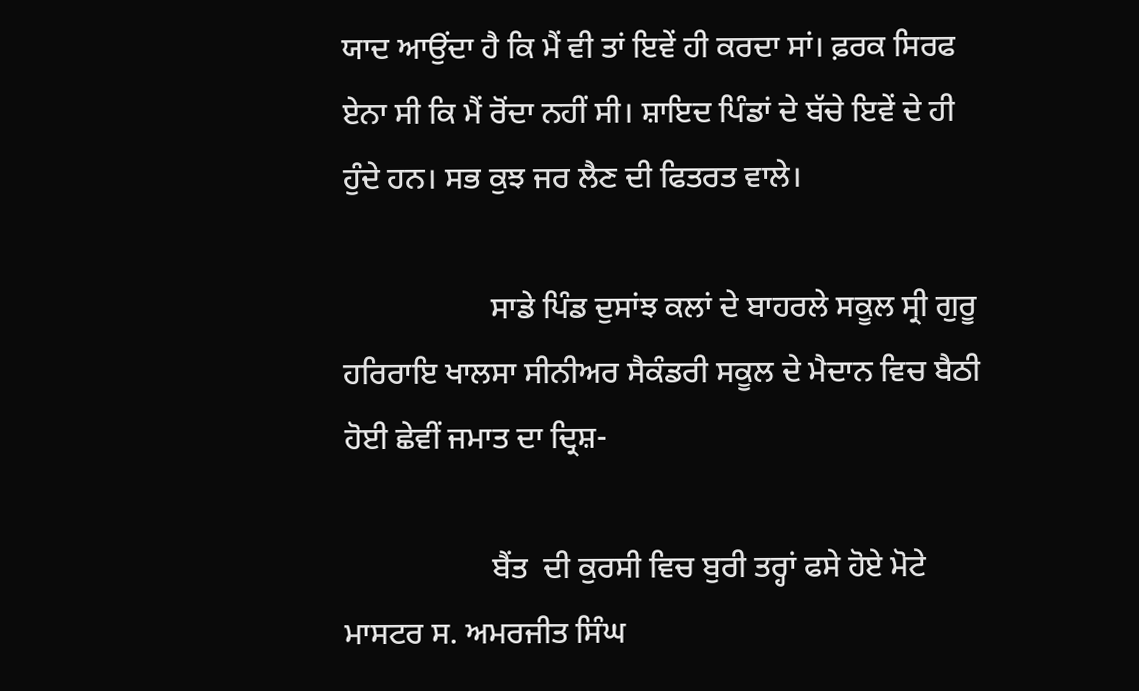ਯਾਦ ਆਉਂਦਾ ਹੈ ਕਿ ਮੈਂ ਵੀ ਤਾਂ ਇਵੇਂ ਹੀ ਕਰਦਾ ਸਾਂ। ਫ਼ਰਕ ਸਿਰਫ ਏਨਾ ਸੀ ਕਿ ਮੈਂ ਰੋਂਦਾ ਨਹੀਂ ਸੀ। ਸ਼ਾਇਦ ਪਿੰਡਾਂ ਦੇ ਬੱਚੇ ਇਵੇਂ ਦੇ ਹੀ ਹੁੰਦੇ ਹਨ। ਸਭ ਕੁਝ ਜਰ ਲੈਣ ਦੀ ਫਿਤਰਤ ਵਾਲੇ।

                   ਸਾਡੇ ਪਿੰਡ ਦੁਸਾਂਝ ਕਲਾਂ ਦੇ ਬਾਹਰਲੇ ਸਕੂਲ ਸ੍ਰੀ ਗੁਰੂ ਹਰਿਰਾਇ ਖਾਲਸਾ ਸੀਨੀਅਰ ਸੈਕੰਡਰੀ ਸਕੂਲ ਦੇ ਮੈਦਾਨ ਵਿਚ ਬੈਠੀ ਹੋਈ ਛੇਵੀਂ ਜਮਾਤ ਦਾ ਦ੍ਰਿਸ਼-

                   ਬੈਂਤ  ਦੀ ਕੁਰਸੀ ਵਿਚ ਬੁਰੀ ਤਰ੍ਹਾਂ ਫਸੇ ਹੋਏ ਮੋਟੇ ਮਾਸਟਰ ਸ. ਅਮਰਜੀਤ ਸਿੰਘ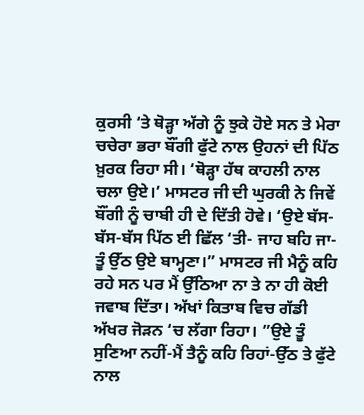ਕੁਰਸੀ ‘ਤੇ ਥੋੜ੍ਹਾ ਅੱਗੇ ਨੂੰ ਝੁਕੇ ਹੋਏ ਸਨ ਤੇ ਮੇਰਾ ਚਚੇਰਾ ਭਰਾ ਬੌਂਗੀ ਫੁੱਟੇ ਨਾਲ ਉਹਨਾਂ ਦੀ ਪਿੱਠ ਖ਼ੁਰਕ ਰਿਹਾ ਸੀ। ‘ਥੋੜ੍ਹਾ ਹੱਥ ਕਾਹਲੀ ਨਾਲ ਚਲਾ ਉਏ।’ ਮਾਸਟਰ ਜੀ ਦੀ ਘੁਰਕੀ ਨੇ ਜਿਵੇਂ ਬੌਂਗੀ ਨੂੰ ਚਾਬੀ ਹੀ ਦੇ ਦਿੱਤੀ ਹੋਵੇ। ‘ਉਏ ਬੱਸ-ਬੱਸ-ਬੱਸ ਪਿੱਠ ਈ ਛਿੱਲ ‘ਤੀ- ਜਾਹ ਬਹਿ ਜਾ-ਤੂੰ ਉੱਠ ਉਏ ਬਾਮ੍ਹਣਾ।” ਮਾਸਟਰ ਜੀ ਮੈਨੂੰ ਕਹਿ ਰਹੇ ਸਨ ਪਰ ਮੈਂ ਉੱਠਿਆ ਨਾ ਤੇ ਨਾ ਹੀ ਕੋਈ ਜਵਾਬ ਦਿੱਤਾ। ਅੱਖਾਂ ਕਿਤਾਬ ਵਿਚ ਗੱਡੀ ਅੱਖਰ ਜੋੜਨ ‘ਚ ਲੱਗਾ ਰਿਹਾ। ”ਉਏ ਤੂੰ ਸੁਣਿਆ ਨਹੀਂ-ਮੈਂ ਤੈਨੂੰ ਕਹਿ ਰਿਹਾਂ-ਉੱਠ ਤੇ ਫੁੱਟੇ ਨਾਲ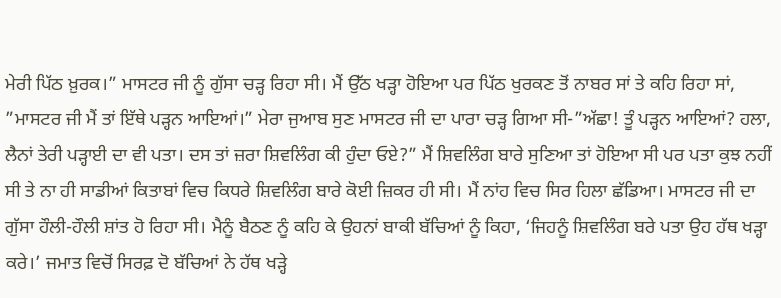ਮੇਰੀ ਪਿੱਠ ਖ਼ੁਰਕ।” ਮਾਸਟਰ ਜੀ ਨੂੰ ਗੁੱਸਾ ਚੜ੍ਹ ਰਿਹਾ ਸੀ। ਮੈਂ ਉੱਠ ਖੜ੍ਹਾ ਹੋਇਆ ਪਰ ਪਿੱਠ ਖੁਰਕਣ ਤੋਂ ਨਾਬਰ ਸਾਂ ਤੇ ਕਹਿ ਰਿਹਾ ਸਾਂ, ”ਮਾਸਟਰ ਜੀ ਮੈਂ ਤਾਂ ਇੱਥੇ ਪੜ੍ਹਨ ਆਇਆਂ।” ਮੇਰਾ ਜੁਆਬ ਸੁਣ ਮਾਸਟਰ ਜੀ ਦਾ ਪਾਰਾ ਚੜ੍ਹ ਗਿਆ ਸੀ-”ਅੱਛਾ! ਤੂੰ ਪੜ੍ਹਨ ਆਇਆਂ? ਹਲਾ, ਲੈਨਾਂ ਤੇਰੀ ਪੜ੍ਹਾਈ ਦਾ ਵੀ ਪਤਾ। ਦਸ ਤਾਂ ਜ਼ਰਾ ਸ਼ਿਵਲਿੰਗ ਕੀ ਹੁੰਦਾ ਓਏ?” ਮੈਂ ਸ਼ਿਵਲਿੰਗ ਬਾਰੇ ਸੁਣਿਆ ਤਾਂ ਹੋਇਆ ਸੀ ਪਰ ਪਤਾ ਕੁਝ ਨਹੀਂ ਸੀ ਤੇ ਨਾ ਹੀ ਸਾਡੀਆਂ ਕਿਤਾਬਾਂ ਵਿਚ ਕਿਧਰੇ ਸ਼ਿਵਲਿੰਗ ਬਾਰੇ ਕੋਈ ਜ਼ਿਕਰ ਹੀ ਸੀ। ਮੈਂ ਨਾਂਹ ਵਿਚ ਸਿਰ ਹਿਲਾ ਛੱਡਿਆ। ਮਾਸਟਰ ਜੀ ਦਾ ਗੁੱਸਾ ਹੌਲੀ-ਹੌਲੀ ਸ਼ਾਂਤ ਹੋ ਰਿਹਾ ਸੀ। ਮੈਨੂੰ ਬੈਠਣ ਨੂੰ ਕਹਿ ਕੇ ਉਹਨਾਂ ਬਾਕੀ ਬੱਚਿਆਂ ਨੂੰ ਕਿਹਾ, ‘ਜਿਹਨੂੰ ਸ਼ਿਵਲਿੰਗ ਬਰੇ ਪਤਾ ਉਹ ਹੱਥ ਖੜ੍ਹਾ ਕਰੇ।’ ਜਮਾਤ ਵਿਚੋਂ ਸਿਰਫ਼ ਦੋ ਬੱਚਿਆਂ ਨੇ ਹੱਥ ਖੜ੍ਹੇ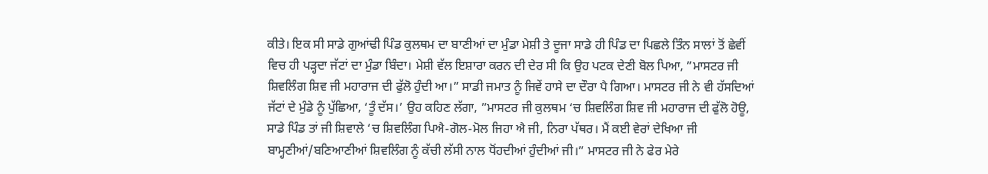ਕੀਤੇ। ਇਕ ਸੀ ਸਾਡੇ ਗੁਆਂਢੀ ਪਿੰਡ ਕੁਲਥਮ ਦਾ ਬਾਣੀਆਂ ਦਾ ਮੁੰਡਾ ਮੇਸ਼ੀ ਤੇ ਦੂਜਾ ਸਾਡੇ ਹੀ ਪਿੰਡ ਦਾ ਪਿਛਲੇ ਤਿੰਨ ਸਾਲਾਂ ਤੋਂ ਛੇਵੀਂ ਵਿਚ ਹੀ ਪੜ੍ਹਦਾ ਜੱਟਾਂ ਦਾ ਮੁੰਡਾ ਬਿੰਦਾ। ਮੇਸ਼ੀ ਵੱਲ ਇਸ਼ਾਰਾ ਕਰਨ ਦੀ ਦੇਰ ਸੀ ਕਿ ਉਹ ਪਟਕ ਦੇਣੀ ਬੋਲ ਪਿਆ, ”ਮਾਸਟਰ ਜੀ ਸ਼ਿਵਲਿੰਗ ਸ਼ਿਵ ਜੀ ਮਹਾਰਾਜ ਦੀ ਫੁੱਲੋ ਹੁੰਦੀ ਆ।” ਸਾਡੀ ਜਮਾਤ ਨੂੰ ਜਿਵੇਂ ਹਾਸੇ ਦਾ ਦੌਰਾ ਪੈ ਗਿਆ। ਮਾਸਟਰ ਜੀ ਨੇ ਵੀ ਹੱਸਦਿਆਂ ਜੱਟਾਂ ਦੇ ਮੁੰਡੇ ਨੂੰ ਪੁੱਛਿਆ, ‘ਤੂੰ ਦੱਸ।’ ਉਹ ਕਹਿਣ ਲੱਗਾ, ”ਮਾਸਟਰ ਜੀ ਕੁਲਥਮ ‘ਚ ਸ਼ਿਵਲਿੰਗ ਸ਼ਿਵ ਜੀ ਮਹਾਰਾਜ ਦੀ ਫੁੱਲੋ ਹੋਊ, ਸਾਡੇ ਪਿੰਡ ਤਾਂ ਜੀ ਸ਼ਿਵਾਲੇ ‘ਚ ਸ਼ਿਵਲਿੰਗ ਪਿਐ-ਗੋਲ-ਮੋਲ ਜਿਹਾ ਐ ਜੀ, ਨਿਰਾ ਪੱਥਰ। ਮੈਂ ਕਈ ਵੇਰਾਂ ਦੇਖਿਆ ਜੀ ਬਾਮ੍ਹਣੀਆਂ/ਬਣਿਆਣੀਆਂ ਸ਼ਿਵਲਿੰਗ ਨੂੰ ਕੱਚੀ ਲੱਸੀ ਨਾਲ ਧੋਂਹਦੀਆਂ ਹੁੰਦੀਆਂ ਜੀ।” ਮਾਸਟਰ ਜੀ ਨੇ ਫੇਰ ਮੇਰੇ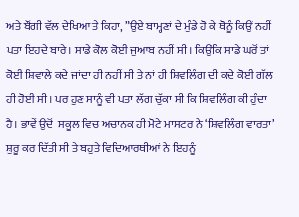ਅਤੇ ਬੌਂਗੀ ਵੱਲ ਦੇਖਿਆ ਤੇ ਕਿਹਾ, ”ਉਏ ਬਾਮ੍ਹਣਾਂ ਦੇ ਮੁੰਡੇ ਹੋ ਕੇ ਥੋਨੂੰ ਕਿਉਂ ਨਹੀਂ ਪਤਾ ਇਹਦੇ ਬਾਰੇ। ਸਾਡੇ ਕੋਲ ਕੋਈ ਜੁਆਬ ਨਹੀਂ ਸੀ। ਕਿਉਂਕਿ ਸਾਡੇ ਘਰੋਂ ਤਾਂ ਕੋਈ ਸ਼ਿਵਾਲੇ ਕਦੇ ਜਾਂਦਾ ਹੀ ਨਹੀਂ ਸੀ ਤੇ ਨਾਂ ਹੀ ਸ਼ਿਵਲਿੰਗ ਦੀ ਕਦੇ ਕੋਈ ਗੱਲ ਹੀ ਹੋਈ ਸੀ। ਪਰ ਹੁਣ ਸਾਨੂੰ ਵੀ ਪਤਾ ਲੱਗ ਚੁੱਕਾ ਸੀ ਕਿ ਸ਼ਿਵਲਿੰਗ ਕੀ ਹੁੰਦਾ ਹੈ। ਭਾਵੇਂ ਉਦੋਂ  ਸਕੂਲ ਵਿਚ ਅਚਾਨਕ ਹੀ ਮੋਟੇ ਮਾਸਟਰ ਨੇ ‘ਸ਼ਿਵਲਿੰਗ ਵਾਰਤਾ’ ਸ਼ੁਰੂ ਕਰ ਦਿੱਤੀ ਸੀ ਤੇ ਬਹੁਤੇ ਵਿਦਿਆਰਥੀਆਂ ਨੇ ਇਹਨੂੰ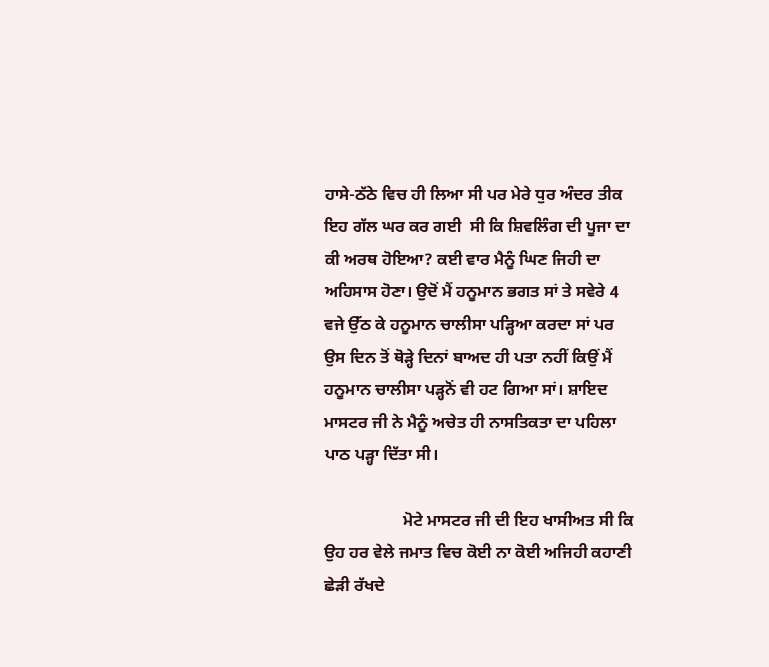ਹਾਸੇ-ਠੱਠੇ ਵਿਚ ਹੀ ਲਿਆ ਸੀ ਪਰ ਮੇਰੇ ਧੁਰ ਅੰਦਰ ਤੀਕ ਇਹ ਗੱਲ ਘਰ ਕਰ ਗਈ  ਸੀ ਕਿ ਸ਼ਿਵਲਿੰਗ ਦੀ ਪੂਜਾ ਦਾ ਕੀ ਅਰਥ ਹੋਇਆ? ਕਈ ਵਾਰ ਮੈਨੂੰ ਘਿਣ ਜਿਹੀ ਦਾ ਅਹਿਸਾਸ ਹੋਣਾ। ਉਦੋਂ ਮੈਂ ਹਨੂਮਾਨ ਭਗਤ ਸਾਂ ਤੇ ਸਵੇਰੇ 4 ਵਜੇ ਉੱਠ ਕੇ ਹਨੂਮਾਨ ਚਾਲੀਸਾ ਪੜ੍ਹਿਆ ਕਰਦਾ ਸਾਂ ਪਰ ਉਸ ਦਿਨ ਤੋਂ ਥੋੜ੍ਹੇ ਦਿਨਾਂ ਬਾਅਦ ਹੀ ਪਤਾ ਨਹੀਂ ਕਿਉਂ ਮੈਂ ਹਨੂਮਾਨ ਚਾਲੀਸਾ ਪੜ੍ਹਨੋਂ ਵੀ ਹਟ ਗਿਆ ਸਾਂ। ਸ਼ਾਇਦ ਮਾਸਟਰ ਜੀ ਨੇ ਮੈਨੂੰ ਅਚੇਤ ਹੀ ਨਾਸਤਿਕਤਾ ਦਾ ਪਹਿਲਾ ਪਾਠ ਪੜ੍ਹਾ ਦਿੱਤਾ ਸੀ।

                   ਮੋਟੇ ਮਾਸਟਰ ਜੀ ਦੀ ਇਹ ਖਾਸੀਅਤ ਸੀ ਕਿ ਉਹ ਹਰ ਵੇਲੇ ਜਮਾਤ ਵਿਚ ਕੋਈ ਨਾ ਕੋਈ ਅਜਿਹੀ ਕਹਾਣੀ ਛੇੜੀ ਰੱਖਦੇ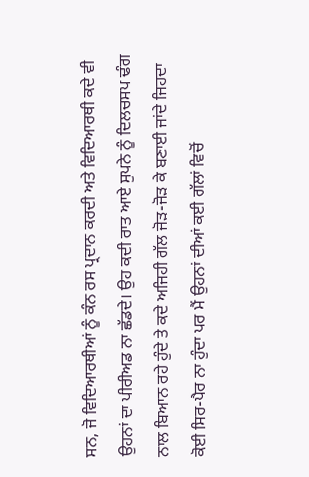ਸਨ, ਜੋ ਵਿਦਿਆਰਥੀਆਂ ਨੂੰ ਕੰਨ ਰਸ ਪ੍ਰਦਾਨ ਕਰਦੀ ਅਤੇ ਵਿਦਿਆਰਥੀ ਕਦੇ ਵੀ ਉਹਨਾਂ ਦਾ ਪੀਰੀਅਡ ਨਾ ਛੱਡਦੇ। ਉਹ ਕਦੀ ਰਾਤ ਆਏ ਸੁਪਨੇ ਨੂੰ ਦਿਲਚਸਪ ਢੰਗ ਨਾਲ ਬਿਆਨ ਰਹੇ ਹੁੰਦੇ ਤੇ ਕਦੇ ਅਜਿਹੀ ਗੱਲ ਜੋੜ-ਜੋੜ ਕੇ ਬਣਾਈ ਜਾਂਦੇ ਜਿਹਦਾ ਕੋਈ ਸਿਰ-ਪੈਰ ਨਾ ਹੁੰਦਾ ਪਰ ਮੈਂ ਉਹਨਾਂ ਦੀਆਂ ਕਈ ਗੱਲਾਂ ਵਿਚੋਂ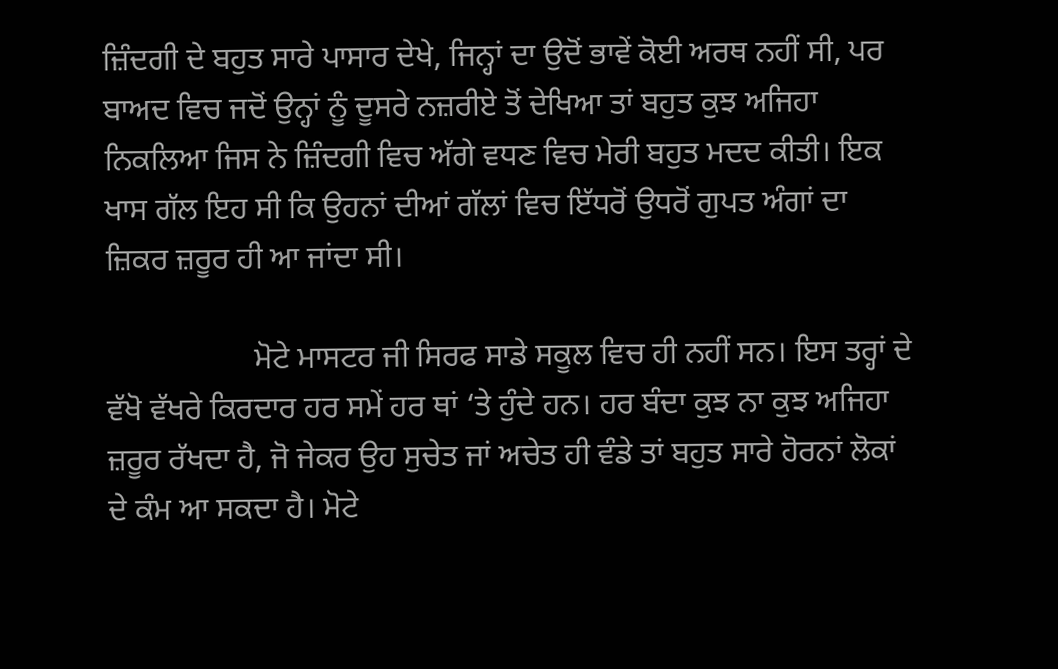ਜ਼ਿੰਦਗੀ ਦੇ ਬਹੁਤ ਸਾਰੇ ਪਾਸਾਰ ਦੇਖੇ, ਜਿਨ੍ਹਾਂ ਦਾ ਉਦੋਂ ਭਾਵੇਂ ਕੋਈ ਅਰਥ ਨਹੀਂ ਸੀ, ਪਰ ਬਾਅਦ ਵਿਚ ਜਦੋਂ ਉਨ੍ਹਾਂ ਨੂੰ ਦੂਸਰੇ ਨਜ਼ਰੀਏ ਤੋਂ ਦੇਖਿਆ ਤਾਂ ਬਹੁਤ ਕੁਝ ਅਜਿਹਾ ਨਿਕਲਿਆ ਜਿਸ ਨੇ ਜ਼ਿੰਦਗੀ ਵਿਚ ਅੱਗੇ ਵਧਣ ਵਿਚ ਮੇਰੀ ਬਹੁਤ ਮਦਦ ਕੀਤੀ। ਇਕ ਖਾਸ ਗੱਲ ਇਹ ਸੀ ਕਿ ਉਹਨਾਂ ਦੀਆਂ ਗੱਲਾਂ ਵਿਚ ਇੱਧਰੋਂ ਉਧਰੋਂ ਗੁਪਤ ਅੰਗਾਂ ਦਾ ਜ਼ਿਕਰ ਜ਼ਰੂਰ ਹੀ ਆ ਜਾਂਦਾ ਸੀ।

                   ਮੋਟੇ ਮਾਸਟਰ ਜੀ ਸਿਰਫ ਸਾਡੇ ਸਕੂਲ ਵਿਚ ਹੀ ਨਹੀਂ ਸਨ। ਇਸ ਤਰ੍ਹਾਂ ਦੇ ਵੱਖੋ ਵੱਖਰੇ ਕਿਰਦਾਰ ਹਰ ਸਮੇਂ ਹਰ ਥਾਂ ‘ਤੇ ਹੁੰਦੇ ਹਨ। ਹਰ ਬੰਦਾ ਕੁਝ ਨਾ ਕੁਝ ਅਜਿਹਾ ਜ਼ਰੂਰ ਰੱਖਦਾ ਹੈ, ਜੋ ਜੇਕਰ ਉਹ ਸੁਚੇਤ ਜਾਂ ਅਚੇਤ ਹੀ ਵੰਡੇ ਤਾਂ ਬਹੁਤ ਸਾਰੇ ਹੋਰਨਾਂ ਲੋਕਾਂ ਦੇ ਕੰਮ ਆ ਸਕਦਾ ਹੈ। ਮੋਟੇ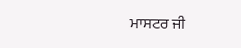ਮਾਸਟਰ ਜੀ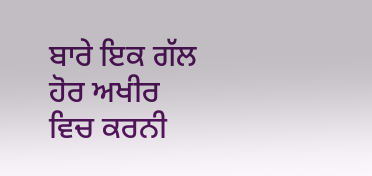ਬਾਰੇ ਇਕ ਗੱਲ ਹੋਰ ਅਖੀਰ ਵਿਚ ਕਰਨੀ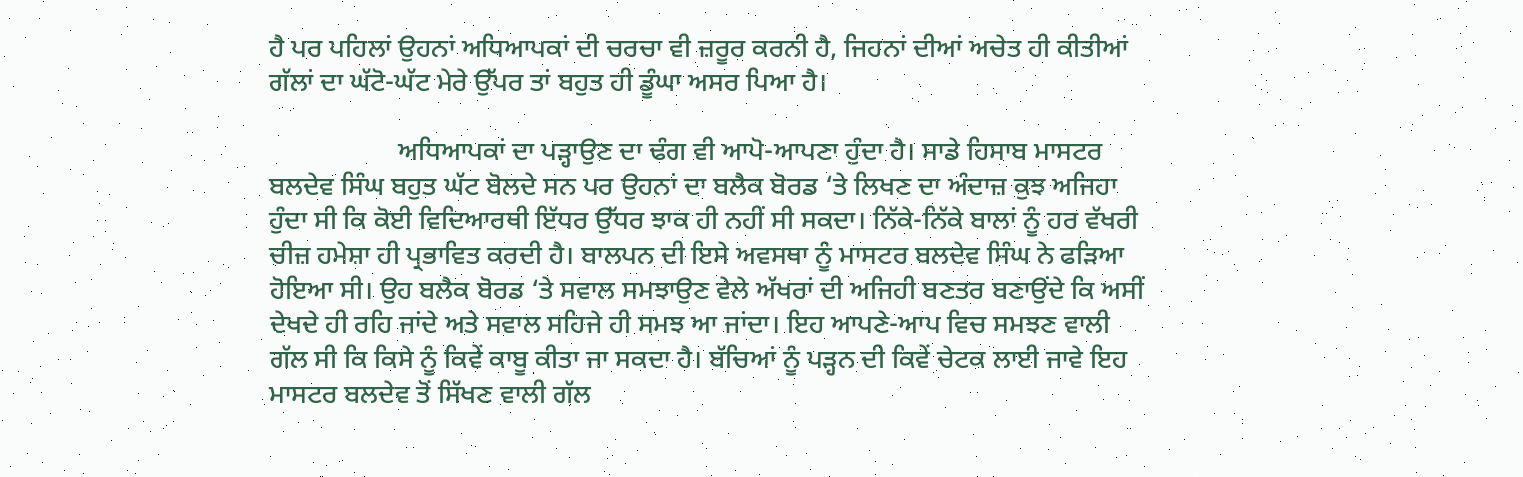ਹੈ ਪਰ ਪਹਿਲਾਂ ਉਹਨਾਂ ਅਧਿਆਪਕਾਂ ਦੀ ਚਰਚਾ ਵੀ ਜ਼ਰੂਰ ਕਰਨੀ ਹੈ, ਜਿਹਨਾਂ ਦੀਆਂ ਅਚੇਤ ਹੀ ਕੀਤੀਆਂ ਗੱਲਾਂ ਦਾ ਘੱਟੋ-ਘੱਟ ਮੇਰੇ ਉੱਪਰ ਤਾਂ ਬਹੁਤ ਹੀ ਡੂੰਘਾ ਅਸਰ ਪਿਆ ਹੈ।

                   ਅਧਿਆਪਕਾਂ ਦਾ ਪੜ੍ਹਾਉਣ ਦਾ ਢੰਗ ਵੀ ਆਪੋ-ਆਪਣਾ ਹੁੰਦਾ ਹੈ। ਸਾਡੇ ਹਿਸਾਬ ਮਾਸਟਰ ਬਲਦੇਵ ਸਿੰਘ ਬਹੁਤ ਘੱਟ ਬੋਲਦੇ ਸਨ ਪਰ ਉਹਨਾਂ ਦਾ ਬਲੈਕ ਬੋਰਡ ‘ਤੇ ਲਿਖਣ ਦਾ ਅੰਦਾਜ਼ ਕੁਝ ਅਜਿਹਾ ਹੁੰਦਾ ਸੀ ਕਿ ਕੋਈ ਵਿਦਿਆਰਥੀ ਇੱਧਰ ਉੱਧਰ ਝਾਕ ਹੀ ਨਹੀਂ ਸੀ ਸਕਦਾ। ਨਿੱਕੇ-ਨਿੱਕੇ ਬਾਲਾਂ ਨੂੰ ਹਰ ਵੱਖਰੀ ਚੀਜ਼ ਹਮੇਸ਼ਾ ਹੀ ਪ੍ਰਭਾਵਿਤ ਕਰਦੀ ਹੈ। ਬਾਲਪਨ ਦੀ ਇਸੇ ਅਵਸਥਾ ਨੂੰ ਮਾਸਟਰ ਬਲਦੇਵ ਸਿੰਘ ਨੇ ਫੜਿਆ ਹੋਇਆ ਸੀ। ਉਹ ਬਲੈਕ ਬੋਰਡ ‘ਤੇ ਸਵਾਲ ਸਮਝਾਉਣ ਵੇਲੇ ਅੱਖਰਾਂ ਦੀ ਅਜਿਹੀ ਬਣਤਰ ਬਣਾਉਂਦੇ ਕਿ ਅਸੀਂ ਦੇਖਦੇ ਹੀ ਰਹਿ ਜਾਂਦੇ ਅਤੇ ਸਵਾਲ ਸਹਿਜੇ ਹੀ ਸਮਝ ਆ ਜਾਂਦਾ। ਇਹ ਆਪਣੇ-ਆਪ ਵਿਚ ਸਮਝਣ ਵਾਲੀ ਗੱਲ ਸੀ ਕਿ ਕਿਸੇ ਨੂੰ ਕਿਵੇਂ ਕਾਬੂ ਕੀਤਾ ਜਾ ਸਕਦਾ ਹੈ। ਬੱਚਿਆਂ ਨੂੰ ਪੜ੍ਹਨ ਦੀ ਕਿਵੇਂ ਚੇਟਕ ਲਾਈ ਜਾਵੇ ਇਹ ਮਾਸਟਰ ਬਲਦੇਵ ਤੋਂ ਸਿੱਖਣ ਵਾਲੀ ਗੱਲ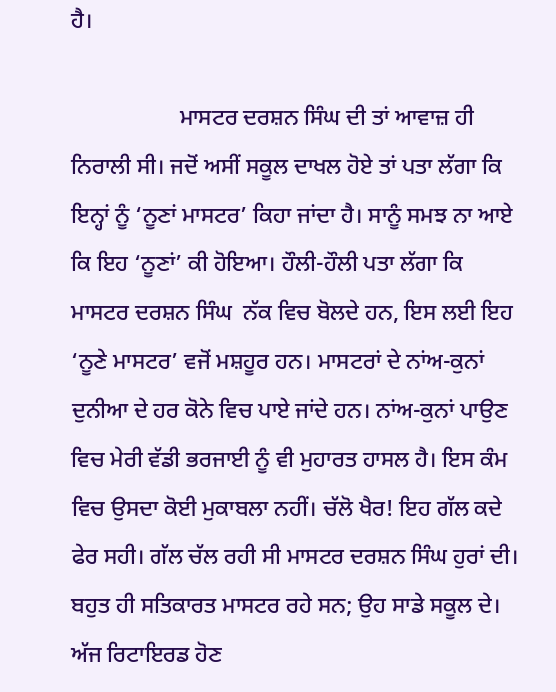ਹੈ।

                   ਮਾਸਟਰ ਦਰਸ਼ਨ ਸਿੰਘ ਦੀ ਤਾਂ ਆਵਾਜ਼ ਹੀ ਨਿਰਾਲੀ ਸੀ। ਜਦੋਂ ਅਸੀਂ ਸਕੂਲ ਦਾਖਲ ਹੋਏ ਤਾਂ ਪਤਾ ਲੱਗਾ ਕਿ ਇਨ੍ਹਾਂ ਨੂੰ ‘ਨੂਣਾਂ ਮਾਸਟਰ’ ਕਿਹਾ ਜਾਂਦਾ ਹੈ। ਸਾਨੂੰ ਸਮਝ ਨਾ ਆਏ ਕਿ ਇਹ ‘ਨੂਣਾਂ’ ਕੀ ਹੋਇਆ। ਹੌਲੀ-ਹੌਲੀ ਪਤਾ ਲੱਗਾ ਕਿ ਮਾਸਟਰ ਦਰਸ਼ਨ ਸਿੰਘ  ਨੱਕ ਵਿਚ ਬੋਲਦੇ ਹਨ, ਇਸ ਲਈ ਇਹ ‘ਨੂਣੇ ਮਾਸਟਰ’ ਵਜੋਂ ਮਸ਼ਹੂਰ ਹਨ। ਮਾਸਟਰਾਂ ਦੇ ਨਾਂਅ-ਕੁਨਾਂ ਦੁਨੀਆ ਦੇ ਹਰ ਕੋਨੇ ਵਿਚ ਪਾਏ ਜਾਂਦੇ ਹਨ। ਨਾਂਅ-ਕੁਨਾਂ ਪਾਉਣ ਵਿਚ ਮੇਰੀ ਵੱਡੀ ਭਰਜਾਈ ਨੂੰ ਵੀ ਮੁਹਾਰਤ ਹਾਸਲ ਹੈ। ਇਸ ਕੰਮ ਵਿਚ ਉਸਦਾ ਕੋਈ ਮੁਕਾਬਲਾ ਨਹੀਂ। ਚੱਲੋ ਖੈਰ! ਇਹ ਗੱਲ ਕਦੇ ਫੇਰ ਸਹੀ। ਗੱਲ ਚੱਲ ਰਹੀ ਸੀ ਮਾਸਟਰ ਦਰਸ਼ਨ ਸਿੰਘ ਹੁਰਾਂ ਦੀ। ਬਹੁਤ ਹੀ ਸਤਿਕਾਰਤ ਮਾਸਟਰ ਰਹੇ ਸਨ; ਉਹ ਸਾਡੇ ਸਕੂਲ ਦੇ। ਅੱਜ ਰਿਟਾਇਰਡ ਹੋਣ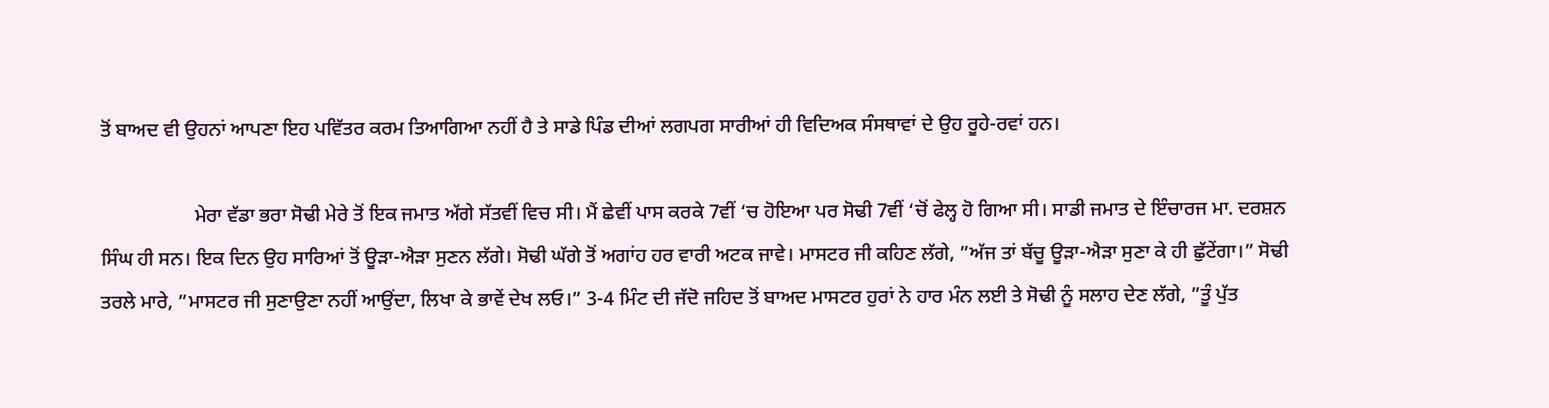ਤੋਂ ਬਾਅਦ ਵੀ ਉਹਨਾਂ ਆਪਣਾ ਇਹ ਪਵਿੱਤਰ ਕਰਮ ਤਿਆਗਿਆ ਨਹੀਂ ਹੈ ਤੇ ਸਾਡੇ ਪਿੰਡ ਦੀਆਂ ਲਗਪਗ ਸਾਰੀਆਂ ਹੀ ਵਿਦਿਅਕ ਸੰਸਥਾਵਾਂ ਦੇ ਉਹ ਰੂਹੇ-ਰਵਾਂ ਹਨ।

                   ਮੇਰਾ ਵੱਡਾ ਭਰਾ ਸੋਢੀ ਮੇਰੇ ਤੋਂ ਇਕ ਜਮਾਤ ਅੱਗੇ ਸੱਤਵੀਂ ਵਿਚ ਸੀ। ਮੈਂ ਛੇਵੀਂ ਪਾਸ ਕਰਕੇ 7ਵੀਂ ‘ਚ ਹੋਇਆ ਪਰ ਸੋਢੀ 7ਵੀਂ ‘ਚੋਂ ਫੇਲ੍ਹ ਹੋ ਗਿਆ ਸੀ। ਸਾਡੀ ਜਮਾਤ ਦੇ ਇੰਚਾਰਜ ਮਾ. ਦਰਸ਼ਨ ਸਿੰਘ ਹੀ ਸਨ। ਇਕ ਦਿਨ ਉਹ ਸਾਰਿਆਂ ਤੋਂ ਊੜਾ-ਐੜਾ ਸੁਣਨ ਲੱਗੇ। ਸੋਢੀ ਘੱਗੇ ਤੋਂ ਅਗਾਂਹ ਹਰ ਵਾਰੀ ਅਟਕ ਜਾਵੇ। ਮਾਸਟਰ ਜੀ ਕਹਿਣ ਲੱਗੇ, ”ਅੱਜ ਤਾਂ ਬੱਚੂ ਊੜਾ-ਐੜਾ ਸੁਣਾ ਕੇ ਹੀ ਛੁੱਟੇਂਗਾ।” ਸੋਢੀ ਤਰਲੇ ਮਾਰੇ, ”ਮਾਸਟਰ ਜੀ ਸੁਣਾਉਣਾ ਨਹੀਂ ਆਉਂਦਾ, ਲਿਖਾ ਕੇ ਭਾਵੇਂ ਦੇਖ ਲਓ।” 3-4 ਮਿੰਟ ਦੀ ਜੱਦੋ ਜਹਿਦ ਤੋਂ ਬਾਅਦ ਮਾਸਟਰ ਹੁਰਾਂ ਨੇ ਹਾਰ ਮੰਨ ਲਈ ਤੇ ਸੋਢੀ ਨੂੰ ਸਲਾਹ ਦੇਣ ਲੱਗੇ, ”ਤੂੰ ਪੁੱਤ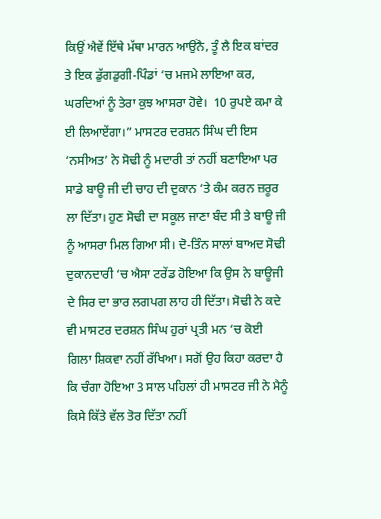ਕਿਉਂ ਐਵੇਂ ਇੱਥੇ ਮੱਥਾ ਮਾਰਨ ਆਉਂਨੈ, ਤੂੰ ਲੈ ਇਕ ਬਾਂਦਰ ਤੇ ਇਕ ਡੁੱਗਡੁਗੀ-ਪਿੰਡਾਂ ‘ਚ ਮਜਮੇ ਲਾਇਆ ਕਰ, ਘਰਦਿਆਂ ਨੂੰ ਤੇਰਾ ਕੁਝ ਆਸਰਾ ਹੋਵੇ।  10 ਰੁਪਏ ਕਮਾ ਕੇ ਈ ਲਿਆਏਂਗਾ।” ਮਾਸਟਰ ਦਰਸ਼ਨ ਸਿੰਘ ਦੀ ਇਸ ‘ਨਸੀਅਤ’ ਨੇ ਸੋਢੀ ਨੂੰ ਮਦਾਰੀ ਤਾਂ ਨਹੀਂ ਬਣਾਇਆ ਪਰ ਸਾਡੇ ਬਾਊ ਜੀ ਦੀ ਚਾਹ ਦੀ ਦੁਕਾਨ ‘ਤੇ ਕੰਮ ਕਰਨ ਜ਼ਰੂਰ ਲਾ ਦਿੱਤਾ। ਹੁਣ ਸੋਢੀ ਦਾ ਸਕੂਲ ਜਾਣਾ ਬੰਦ ਸੀ ਤੇ ਬਾਊ ਜੀ ਨੂੰ ਆਸਰਾ ਮਿਲ ਗਿਆ ਸੀ। ਦੋ-ਤਿੰਨ ਸਾਲਾਂ ਬਾਅਦ ਸੋਢੀ ਦੁਕਾਨਦਾਰੀ ‘ਚ ਐਸਾ ਟਰੇਂਡ ਹੋਇਆ ਕਿ ਉਸ ਨੇ ਬਾਊਜੀ ਦੇ ਸਿਰ ਦਾ ਭਾਰ ਲਗਪਗ ਲਾਹ ਹੀ ਦਿੱਤਾ। ਸੋਢੀ ਨੇ ਕਦੇ ਵੀ ਮਾਸਟਰ ਦਰਸ਼ਨ ਸਿੰਘ ਹੁਰਾਂ ਪ੍ਰਤੀ ਮਨ ‘ਚ ਕੋਈ ਗਿਲਾ ਸ਼ਿਕਵਾ ਨਹੀਂ ਰੱਖਿਆ। ਸਗੋਂ ਉਹ ਕਿਹਾ ਕਰਦਾ ਹੈ ਕਿ ਚੰਗਾ ਹੋਇਆ 3 ਸਾਲ ਪਹਿਲਾਂ ਹੀ ਮਾਸਟਰ ਜੀ ਨੇ ਮੈਨੂੰ ਕਿਸੇ ਕਿੱਤੇ ਵੱਲ ਤੋਰ ਦਿੱਤਾ ਨਹੀਂ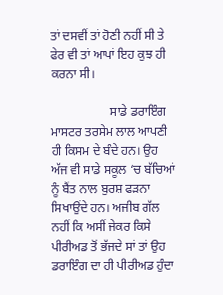ਤਾਂ ਦਸਵੀਂ ਤਾਂ ਹੋਣੀ ਨਹੀਂ ਸੀ ਤੇ ਫੇਰ ਵੀ ਤਾਂ ਆਪਾਂ ਇਹ ਕੁਝ ਹੀ ਕਰਨਾ ਸੀ।

                   ਸਾਡੇ ਡਰਾਇੰਗ ਮਾਸਟਰ ਤਰਸੇਮ ਲਾਲ ਆਪਣੀ ਹੀ ਕਿਸਮ ਦੇ ਬੰਦੇ ਹਨ। ਉਹ ਅੱਜ ਵੀ ਸਾਡੇ ਸਕੂਲ ‘ਚ ਬੱਚਿਆਂ ਨੂੰ ਬੈਂਤ ਨਾਲ ਬੁਰਸ਼ ਫੜਨਾ ਸਿਖਾਉਂਦੇ ਹਨ। ਅਜੀਬ ਗੱਲ ਨਹੀਂ ਕਿ ਅਸੀਂ ਜੇਕਰ ਕਿਸੇ ਪੀਰੀਅਡ ਤੋਂ ਭੱਜਦੇ ਸਾਂ ਤਾਂ ਉਹ ਡਰਾਇੰਗ ਦਾ ਹੀ ਪੀਰੀਅਡ ਹੁੰਦਾ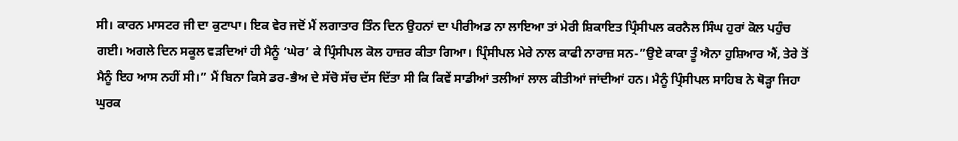ਸੀ। ਕਾਰਨ ਮਾਸਟਰ ਜੀ ਦਾ ਕੁਟਾਪਾ। ਇਕ ਵੇਰ ਜਦੋਂ ਮੈਂ ਲਗਾਤਾਰ ਤਿੰਨ ਦਿਨ ਉਹਨਾਂ ਦਾ ਪੀਰੀਅਡ ਨਾ ਲਾਇਆ ਤਾਂ ਮੇਰੀ ਸ਼ਿਕਾਇਤ ਪ੍ਰਿੰਸੀਪਲ ਕਰਨੈਲ ਸਿੰਘ ਹੁਰਾਂ ਕੋਲ ਪਹੁੰਚ ਗਈ। ਅਗਲੇ ਦਿਨ ਸਕੂਲ ਵੜਦਿਆਂ ਹੀ ਮੈਨੂੰ ‘ਘੇਰ’ ਕੇ ਪ੍ਰਿੰਸੀਪਲ ਕੋਲ ਹਾਜ਼ਰ ਕੀਤਾ ਗਿਆ। ਪ੍ਰਿੰਸੀਪਲ ਮੇਰੇ ਨਾਲ ਕਾਫੀ ਨਾਰਾਜ਼ ਸਨ-”ਉਏ ਕਾਕਾ ਤੂੰ ਐਨਾ ਹੁਸ਼ਿਆਰ ਐਂ, ਤੇਰੇ ਤੋਂ ਮੈਨੂੰ ਇਹ ਆਸ ਨਹੀਂ ਸੀ।” ਮੈਂ ਬਿਨਾ ਕਿਸੇ ਡਰ-ਭੈਅ ਦੇ ਸੱਚੋ ਸੱਚ ਦੱਸ ਦਿੱਤਾ ਸੀ ਕਿ ਕਿਵੇਂ ਸਾਡੀਆਂ ਤਲੀਆਂ ਲਾਲ ਕੀਤੀਆਂ ਜਾਂਦੀਆਂ ਹਨ। ਮੈਨੂੰ ਪ੍ਰਿੰਸੀਪਲ ਸਾਹਿਬ ਨੇ ਥੋੜ੍ਹਾ ਜਿਹਾ ਘੁਰਕ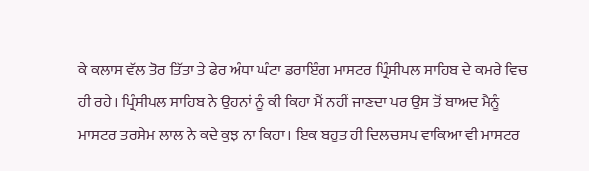ਕੇ ਕਲਾਸ ਵੱਲ ਤੋਰ ਤਿੱਤਾ ਤੇ ਫੇਰ ਅੰਧਾ ਘੰਟਾ ਡਰਾਇੰਗ ਮਾਸਟਰ ਪ੍ਰਿੰਸੀਪਲ ਸਾਹਿਬ ਦੇ ਕਮਰੇ ਵਿਚ ਹੀ ਰਹੇ। ਪ੍ਰਿੰਸੀਪਲ ਸਾਹਿਬ ਨੇ ਉਹਨਾਂ ਨੂੰ ਕੀ ਕਿਹਾ ਮੈਂ ਨਹੀਂ ਜਾਣਦਾ ਪਰ ਉਸ ਤੋਂ ਬਾਅਦ ਮੈਨੂੰ ਮਾਸਟਰ ਤਰਸੇਮ ਲਾਲ ਨੇ ਕਦੇ ਕੁਝ ਨਾ ਕਿਹਾ। ਇਕ ਬਹੁਤ ਹੀ ਦਿਲਚਸਪ ਵਾਕਿਆ ਵੀ ਮਾਸਟਰ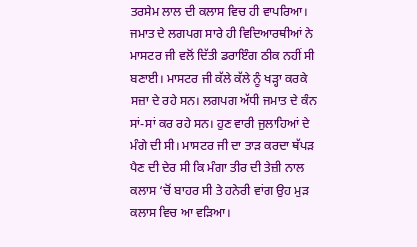ਤਰਸੇਮ ਲਾਲ ਦੀ ਕਲਾਸ ਵਿਚ ਹੀ ਵਾਪਰਿਆ। ਜਮਾਤ ਦੇ ਲਗਪਗ ਸਾਰੇ ਹੀ ਵਿਦਿਆਰਥੀਆਂ ਨੇ ਮਾਸਟਰ ਜੀ ਵਲੋਂ ਦਿੱਤੀ ਡਰਾਇੰਗ ਠੀਕ ਨਹੀਂ ਸੀ ਬਣਾਈ। ਮਾਸਟਰ ਜੀ ਕੱਲੇ ਕੱਲੇ ਨੂੰ ਖੜ੍ਹਾ ਕਰਕੇ ਸਜ਼ਾ ਦੇ ਰਹੇ ਸਨ। ਲਗਪਗ ਅੱਧੀ ਜਮਾਤ ਦੇ ਕੰਨ ਸਾਂ-ਸਾਂ ਕਰ ਰਹੇ ਸਨ। ਹੁਣ ਵਾਰੀ ਜੁਲਾਹਿਆਂ ਦੇ ਮੰਗੇ ਦੀ ਸੀ। ਮਾਸਟਰ ਜੀ ਦਾ ਤਾੜ ਕਰਦਾ ਥੱਪੜ ਪੈਣ ਦੀ ਦੇਰ ਸੀ ਕਿ ਮੰਗਾ ਤੀਰ ਦੀ ਤੇਜ਼ੀ ਨਾਲ ਕਲਾਸ ‘ਚੋਂ ਬਾਹਰ ਸੀ ਤੇ ਹਨੇਰੀ ਵਾਂਗ ਉਹ ਮੁੜ ਕਲਾਸ ਵਿਚ ਆ ਵੜਿਆ।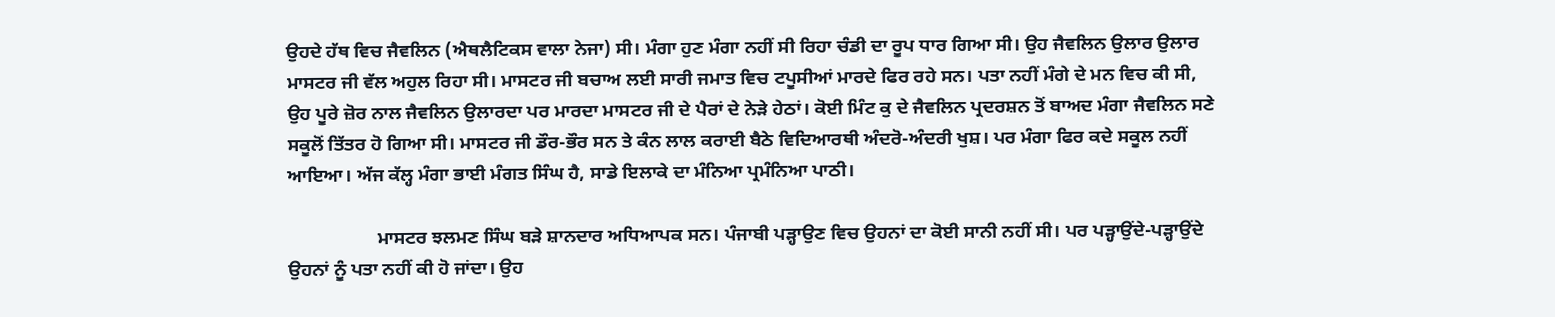ਉਹਦੇ ਹੱਥ ਵਿਚ ਜੈਵਲਿਨ (ਐਥਲੈਟਿਕਸ ਵਾਲਾ ਨੇਜਾ) ਸੀ। ਮੰਗਾ ਹੁਣ ਮੰਗਾ ਨਹੀਂ ਸੀ ਰਿਹਾ ਚੰਡੀ ਦਾ ਰੂਪ ਧਾਰ ਗਿਆ ਸੀ। ਉਹ ਜੈਵਲਿਨ ਉਲਾਰ ਉਲਾਰ ਮਾਸਟਰ ਜੀ ਵੱਲ ਅਹੁਲ ਰਿਹਾ ਸੀ। ਮਾਸਟਰ ਜੀ ਬਚਾਅ ਲਈ ਸਾਰੀ ਜਮਾਤ ਵਿਚ ਟਪੂਸੀਆਂ ਮਾਰਦੇ ਫਿਰ ਰਹੇ ਸਨ। ਪਤਾ ਨਹੀਂ ਮੰਗੇ ਦੇ ਮਨ ਵਿਚ ਕੀ ਸੀ, ਉਹ ਪੂਰੇ ਜ਼ੋਰ ਨਾਲ ਜੈਵਲਿਨ ਉਲਾਰਦਾ ਪਰ ਮਾਰਦਾ ਮਾਸਟਰ ਜੀ ਦੇ ਪੈਰਾਂ ਦੇ ਨੇੜੇ ਹੇਠਾਂ। ਕੋਈ ਮਿੰਟ ਕੁ ਦੇ ਜੈਵਲਿਨ ਪ੍ਰਦਰਸ਼ਨ ਤੋਂ ਬਾਅਦ ਮੰਗਾ ਜੈਵਲਿਨ ਸਣੇ ਸਕੂਲੋਂ ਤਿੱਤਰ ਹੋ ਗਿਆ ਸੀ। ਮਾਸਟਰ ਜੀ ਡੌਰ-ਭੌਰ ਸਨ ਤੇ ਕੰਨ ਲਾਲ ਕਰਾਈ ਬੈਠੇ ਵਿਦਿਆਰਥੀ ਅੰਦਰੋ-ਅੰਦਰੀ ਖੁਸ਼। ਪਰ ਮੰਗਾ ਫਿਰ ਕਦੇ ਸਕੂਲ ਨਹੀਂ ਆਇਆ। ਅੱਜ ਕੱਲ੍ਹ ਮੰਗਾ ਭਾਈ ਮੰਗਤ ਸਿੰਘ ਹੈ, ਸਾਡੇ ਇਲਾਕੇ ਦਾ ਮੰਨਿਆ ਪ੍ਰਮੰਨਿਆ ਪਾਠੀ।

                   ਮਾਸਟਰ ਝਲਮਣ ਸਿੰਘ ਬੜੇ ਸ਼ਾਨਦਾਰ ਅਧਿਆਪਕ ਸਨ। ਪੰਜਾਬੀ ਪੜ੍ਹਾਉਣ ਵਿਚ ਉਹਨਾਂ ਦਾ ਕੋਈ ਸਾਨੀ ਨਹੀਂ ਸੀ। ਪਰ ਪੜ੍ਹਾਉਂਦੇ-ਪੜ੍ਹਾਉਂਦੇ ਉਹਨਾਂ ਨੂੰ ਪਤਾ ਨਹੀਂ ਕੀ ਹੋ ਜਾਂਦਾ। ਉਹ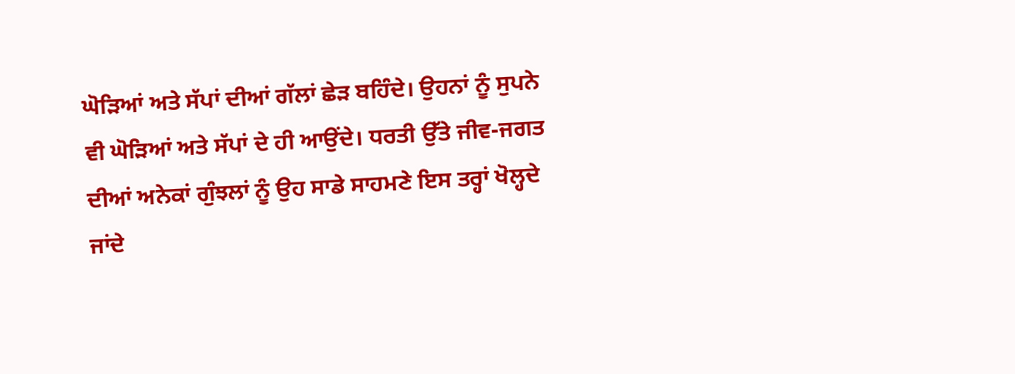ਘੋੜਿਆਂ ਅਤੇ ਸੱਪਾਂ ਦੀਆਂ ਗੱਲਾਂ ਛੇੜ ਬਹਿੰਦੇ। ਉਹਨਾਂ ਨੂੰ ਸੁਪਨੇ ਵੀ ਘੋੜਿਆਂ ਅਤੇ ਸੱਪਾਂ ਦੇ ਹੀ ਆਉਂਦੇ। ਧਰਤੀ ਉੱਤੇ ਜੀਵ-ਜਗਤ ਦੀਆਂ ਅਨੇਕਾਂ ਗੁੰਝਲਾਂ ਨੂੰ ਉਹ ਸਾਡੇ ਸਾਹਮਣੇ ਇਸ ਤਰ੍ਹਾਂ ਖੋਲ੍ਹਦੇ ਜਾਂਦੇ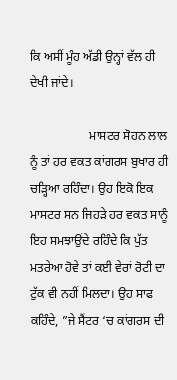ਕਿ ਅਸੀਂ ਮੂੰਹ ਅੱਡੀ ਉਨ੍ਹਾਂ ਵੱਲ ਹੀ ਦੇਖੀ ਜਾਂਦੇ।

                   ਮਾਸਟਰ ਸੋਹਨ ਲਾਲ ਨੂੰ ਤਾਂ ਹਰ ਵਕਤ ਕਾਂਗਰਸ ਬੁਖਾਰ ਹੀ ਚੜ੍ਹਿਆ ਰਹਿੰਦਾ। ਉਹ ਇਕੋ ਇਕ ਮਾਸਟਰ ਸਨ ਜਿਹੜੇ ਹਰ ਵਕਤ ਸਾਨੂੰ ਇਹ ਸਮਝਾਉਂਦੇ ਰਹਿੰਦੇ ਕਿ ਪੁੱਤ ਮਤਰੇਆ ਹੋਵੇ ਤਾਂ ਕਈ ਵੇਰਾਂ ਰੋਟੀ ਦਾ ਟੁੱਕ ਵੀ ਨਹੀਂ ਮਿਲਦਾ। ਉਹ ਸਾਫ ਕਹਿੰਦੇ, ”ਜੇ ਸੈਂਟਰ ‘ਚ ਕਾਂਗਰਸ ਦੀ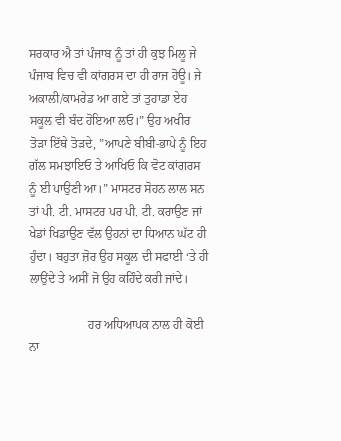ਸਰਕਾਰ ਐ ਤਾਂ ਪੰਜਾਬ ਨੂੰ ਤਾਂ ਹੀ ਕੁਝ ਮਿਲੂ ਜੇ ਪੰਜਾਬ ਵਿਚ ਵੀ ਕਾਂਗਰਸ ਦਾ ਹੀ ਰਾਜ ਹੋਊ। ਜੇ ਅਕਾਲੀ/ਕਾਮਰੇਡ ਆ ਗਏ ਤਾਂ ਤੁਹਾਡਾ ਏਹ ਸਕੂਲ ਵੀ ਬੰਦ ਹੋਇਆ ਲਓ।” ਉਹ ਅਖੀਰ ਤੋੜਾ ਇੱਥੇ ਤੋੜਦੇ, ”ਆਪਣੇ ਬੀਬੀ-ਭਾਪੇ ਨੂੰ ਇਹ ਗੱਲ ਸਮਝਾਇਓ ਤੇ ਆਖਿਓ ਕਿ ਵੋਟ ਕਾਂਗਰਸ ਨੂੰ ਈ ਪਾਉਣੀ ਆ।” ਮਾਸਟਰ ਸੋਹਨ ਲਾਲ ਸਨ ਤਾਂ ਪੀ. ਟੀ. ਮਾਸਟਰ ਪਰ ਪੀ. ਟੀ. ਕਰਾਉਣ ਜਾਂ ਖੇਡਾਂ ਖਿਡਾਉਣ ਵੱਲ ਉਹਨਾਂ ਦਾ ਧਿਆਨ ਘੱਟ ਹੀ ਹੁੰਦਾ। ਬਹੁਤਾ ਜ਼ੋਰ ਉਹ ਸਕੂਲ ਦੀ ਸਫਾਈ ‘ਤੇ ਹੀ ਲਾਉਂਦੇ ਤੇ ਅਸੀਂ ਜੋ ਉਹ ਕਹਿੰਦੇ ਕਰੀ ਜਾਂਦੇ।

                   ਹਰ ਅਧਿਆਪਕ ਨਾਲ ਹੀ ਕੋਈ ਨਾ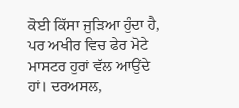ਕੋਈ ਕਿੱਸਾ ਜੁੜਿਆ ਹੁੰਦਾ ਹੈ, ਪਰ ਅਖੀਰ ਵਿਚ ਫੇਰ ਮੋਟੇ ਮਾਸਟਰ ਹੁਰਾਂ ਵੱਲ ਆਉਂਦੇ ਹਾਂ। ਦਰਅਸਲ,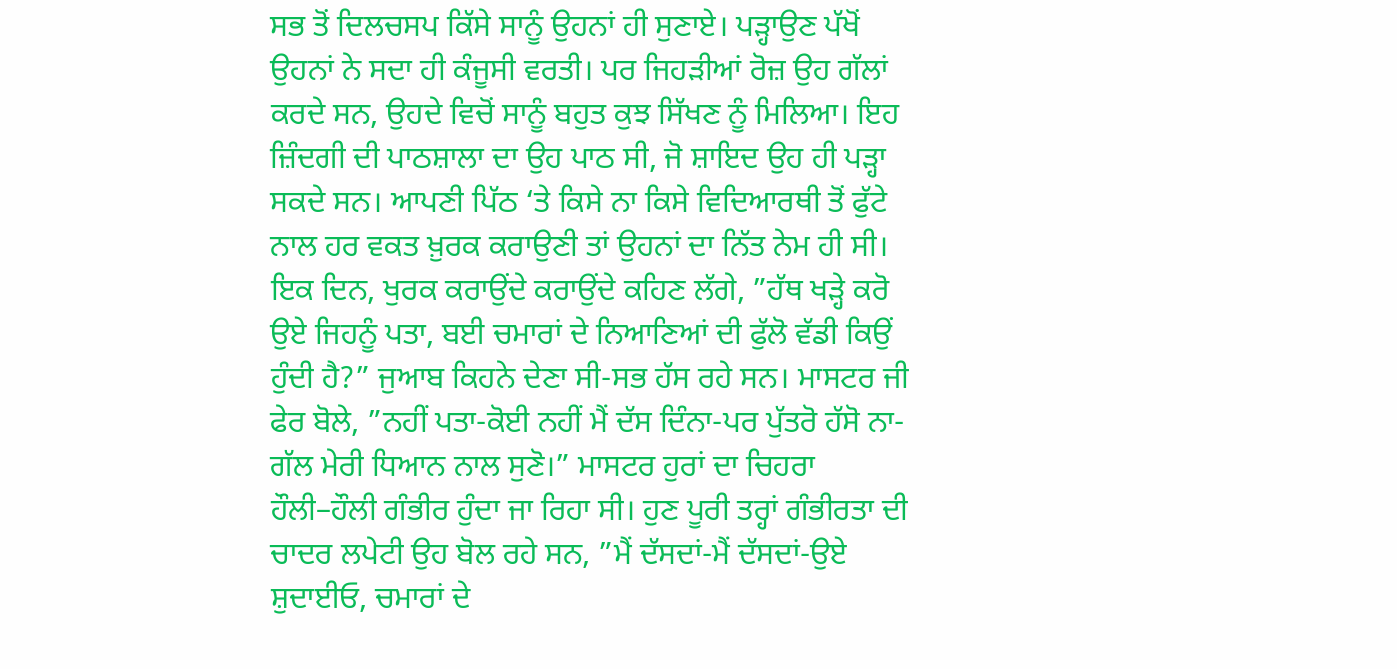ਸਭ ਤੋਂ ਦਿਲਚਸਪ ਕਿੱਸੇ ਸਾਨੂੰ ਉਹਨਾਂ ਹੀ ਸੁਣਾਏ। ਪੜ੍ਹਾਉਣ ਪੱਖੋਂ ਉਹਨਾਂ ਨੇ ਸਦਾ ਹੀ ਕੰਜੂਸੀ ਵਰਤੀ। ਪਰ ਜਿਹੜੀਆਂ ਰੋਜ਼ ਉਹ ਗੱਲਾਂ ਕਰਦੇ ਸਨ, ਉਹਦੇ ਵਿਚੋਂ ਸਾਨੂੰ ਬਹੁਤ ਕੁਝ ਸਿੱਖਣ ਨੂੰ ਮਿਲਿਆ। ਇਹ ਜ਼ਿੰਦਗੀ ਦੀ ਪਾਠਸ਼ਾਲਾ ਦਾ ਉਹ ਪਾਠ ਸੀ, ਜੋ ਸ਼ਾਇਦ ਉਹ ਹੀ ਪੜ੍ਹਾ ਸਕਦੇ ਸਨ। ਆਪਣੀ ਪਿੱਠ ‘ਤੇ ਕਿਸੇ ਨਾ ਕਿਸੇ ਵਿਦਿਆਰਥੀ ਤੋਂ ਫੁੱਟੇ ਨਾਲ ਹਰ ਵਕਤ ਖ਼ੁਰਕ ਕਰਾਉਣੀ ਤਾਂ ਉਹਨਾਂ ਦਾ ਨਿੱਤ ਨੇਮ ਹੀ ਸੀ। ਇਕ ਦਿਨ, ਖੁਰਕ ਕਰਾਉਂਦੇ ਕਰਾਉਂਦੇ ਕਹਿਣ ਲੱਗੇ, ”ਹੱਥ ਖੜ੍ਹੇ ਕਰੋ ਉਏ ਜਿਹਨੂੰ ਪਤਾ, ਬਈ ਚਮਾਰਾਂ ਦੇ ਨਿਆਣਿਆਂ ਦੀ ਫੁੱਲੋ ਵੱਡੀ ਕਿਉਂ ਹੁੰਦੀ ਹੈ?” ਜੁਆਬ ਕਿਹਨੇ ਦੇਣਾ ਸੀ-ਸਭ ਹੱਸ ਰਹੇ ਸਨ। ਮਾਸਟਰ ਜੀ ਫੇਰ ਬੋਲੇ, ”ਨਹੀਂ ਪਤਾ-ਕੋਈ ਨਹੀਂ ਮੈਂ ਦੱਸ ਦਿੰਨਾ-ਪਰ ਪੁੱਤਰੋ ਹੱਸੋ ਨਾ-ਗੱਲ ਮੇਰੀ ਧਿਆਨ ਨਾਲ ਸੁਣੋ।” ਮਾਸਟਰ ਹੁਰਾਂ ਦਾ ਚਿਹਰਾ ਹੌਲੀ–ਹੌਲੀ ਗੰਭੀਰ ਹੁੰਦਾ ਜਾ ਰਿਹਾ ਸੀ। ਹੁਣ ਪੂਰੀ ਤਰ੍ਹਾਂ ਗੰਭੀਰਤਾ ਦੀ ਚਾਦਰ ਲਪੇਟੀ ਉਹ ਬੋਲ ਰਹੇ ਸਨ, ”ਮੈਂ ਦੱਸਦਾਂ-ਮੈਂ ਦੱਸਦਾਂ-ਉਏ ਸ਼ੁਦਾਈਓ, ਚਮਾਰਾਂ ਦੇ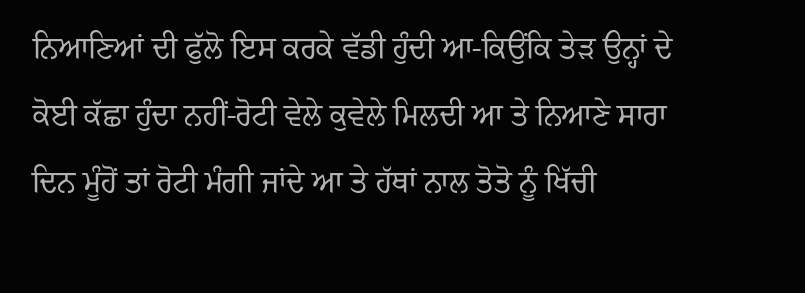ਨਿਆਣਿਆਂ ਦੀ ਫੁੱਲੋ ਇਸ ਕਰਕੇ ਵੱਡੀ ਹੁੰਦੀ ਆ-ਕਿਉਂਕਿ ਤੇੜ ਉਨ੍ਹਾਂ ਦੇ ਕੋਈ ਕੱਛਾ ਹੁੰਦਾ ਨਹੀਂ-ਰੋਟੀ ਵੇਲੇ ਕੁਵੇਲੇ ਮਿਲਦੀ ਆ ਤੇ ਨਿਆਣੇ ਸਾਰਾ ਦਿਨ ਮੂੰਹੋਂ ਤਾਂ ਰੋਟੀ ਮੰਗੀ ਜਾਂਦੇ ਆ ਤੇ ਹੱਥਾਂ ਨਾਲ ਤੋਤੋ ਨੂੰ ਖਿੱਚੀ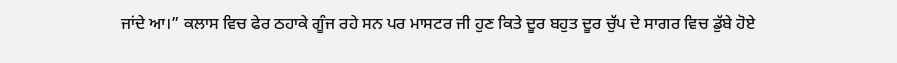ਜਾਂਦੇ ਆ।” ਕਲਾਸ ਵਿਚ ਫੇਰ ਠਹਾਕੇ ਗੂੰਜ ਰਹੇ ਸਨ ਪਰ ਮਾਸਟਰ ਜੀ ਹੁਣ ਕਿਤੇ ਦੂਰ ਬਹੁਤ ਦੂਰ ਚੁੱਪ ਦੇ ਸਾਗਰ ਵਿਚ ਡੁੱਬੇ ਹੋਏ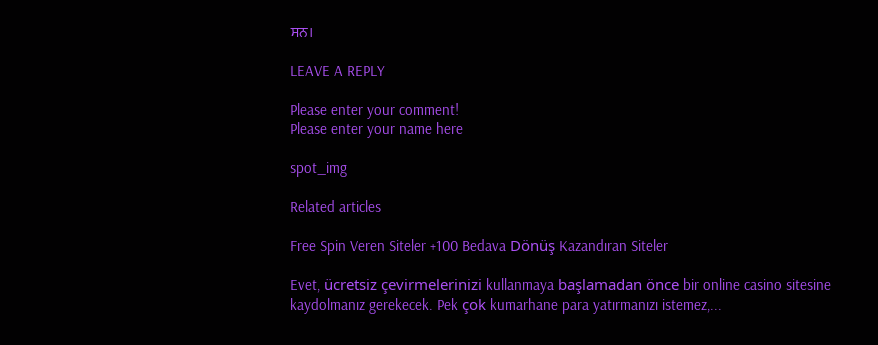ਸਨ।

LEAVE A REPLY

Please enter your comment!
Please enter your name here

spot_img

Related articles

Free Spin Veren Siteler +100 Bedava Dönüş Kazandıran Siteler

Evet, ücretsiz çevirmelerinizi kullanmaya başlamadan önce bir online casino sitesine kaydolmanız gerekecek. Pek çok kumarhane para yatırmanızı istemez,...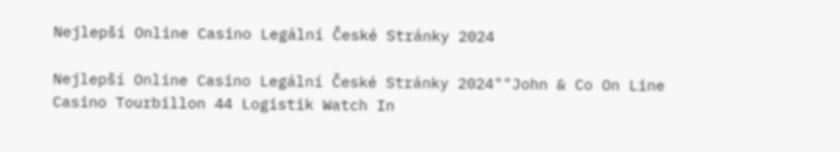Nejlepší Online Casino Legální České Stránky 2024

Nejlepší Online Casino Legální České Stránky 2024""John & Co On Line Casino Tourbillon 44 Logistik Watch In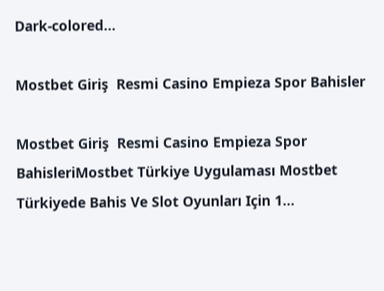Dark-colored...

Mostbet Giriş  Resmi Casino Empieza Spor Bahisler

Mostbet Giriş  Resmi Casino Empieza Spor BahisleriMostbet Türkiye Uygulaması Mostbet Türkiyede Bahis Ve Slot Oyunları Için 1...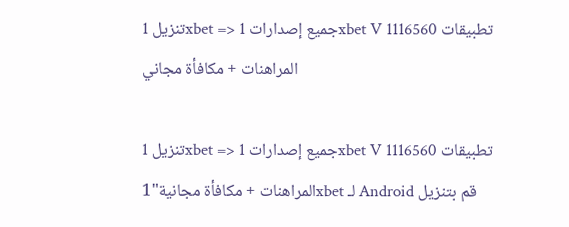تنزيل 1xbet => جميع إصدارات 1xbet V 1116560 تطبيقات المراهنات + مكافأة مجاني

تنزيل 1xbet => جميع إصدارات 1xbet V 1116560 تطبيقات المراهنات + مكافأة مجانية"1xbet لـ Android قم بتنزيل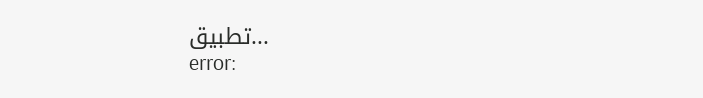تطبيق...
error: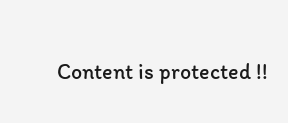Content is protected !!